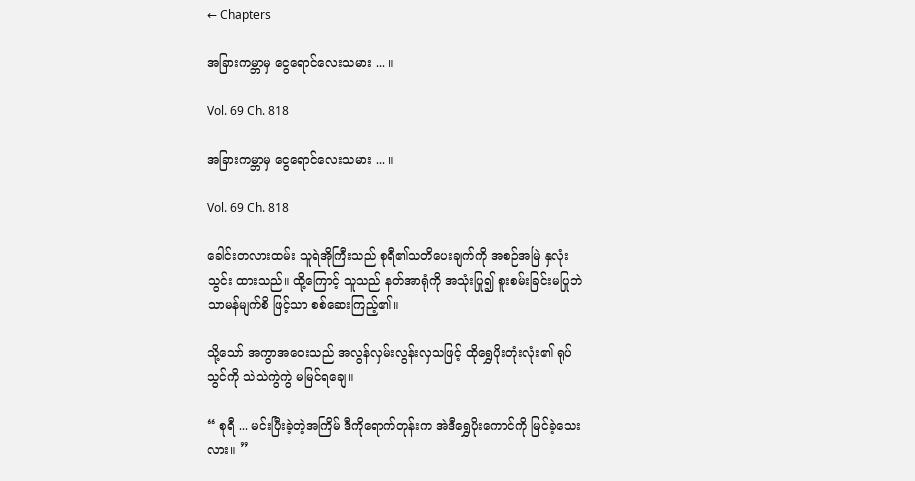← Chapters

အခြားကမ္ဘာမှ ငွေရောင်လေးသမား ... ။

Vol. 69 Ch. 818

အခြားကမ္ဘာမှ ငွေရောင်လေးသမား ... ။

Vol. 69 Ch. 818

ခေါင်းတလားထမ်း သူရဲအိုကြီးသည် စုရီ၏သတိပေးချက်ကို အစဉ်အမြဲ နှလုံးသွင်း ထားသည်။ ထို့ကြောင့် သူသည် နတ်အာရုံကို အသုံးပြု၍ စူးစမ်းခြင်းမပြုဘဲ သာမန်မျက်စိ ဖြင့်သာ စစ်ဆေးကြည့်၏။

သို့သော် အကွာအဝေးသည် အလွန်လှမ်းလွန်းလှသဖြင့် ထိုရွှေပိုးတုံးလုံး၏ ရုပ်သွင်ကို သဲသဲကွဲကွဲ မမြင်ရချေ။

“ စုရီ ... မင်းပြီးခဲ့တဲ့အကြိမ် ဒီကိုရောက်တုန်းက အဲဒီရွှေပိုးကောင်ကို မြင်ခဲ့သေးလား။ ”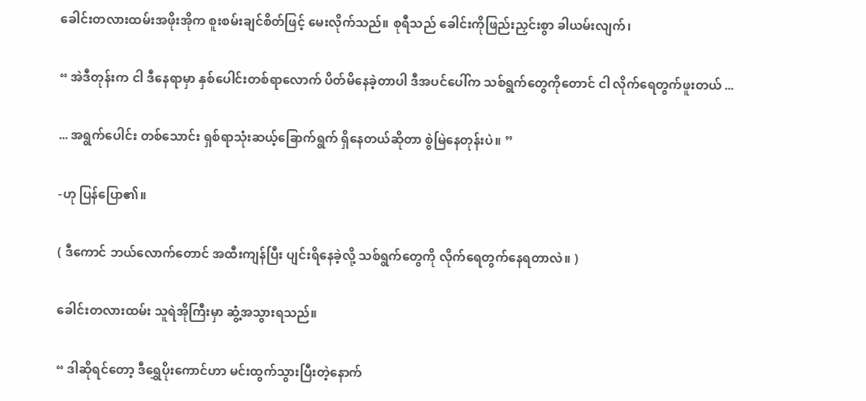ခေါင်းတလားထမ်းအဖိုးအိုက စူးစမ်းချင်စိတ်ဖြင့် မေးလိုက်သည်။ စုရီသည် ခေါင်းကိုဖြည်းညှင်းစွာ ခါယမ်းလျက်၊

“ အဲဒီတုန်းက ငါ ဒီနေရာမှာ နှစ်ပေါင်းတစ်ရာလောက် ပိတ်မိနေခဲ့တာပါ ဒီအပင်ပေါ်က သစ်ရွက်တွေကိုတောင် ငါ လိုက်ရေတွက်ဖူးတယ် ...

... အရွက်ပေါင်း တစ်သောင်း ရှစ်ရာသုံးဆယ့်ခြောက်ရွက် ရှိနေတယ်ဆိုတာ စွဲမြဲနေတုန်းပဲ။ ”

-ဟု ပြန်ပြော၏။

( ဒီကောင် ဘယ်လောက်တောင် အထီးကျန်ပြီး ပျင်းရိနေခဲ့လို့ သစ်ရွက်တွေကို လိုက်ရေတွက်နေရတာလဲ။ )

ခေါင်းတလားထမ်း သူရဲအိုကြီးမှာ ဆွံ့အသွားရသည်။

“ ဒါဆိုရင်တော့ ဒီရွှေပိုးကောင်ဟာ မင်းထွက်သွားပြီးတဲ့နောက်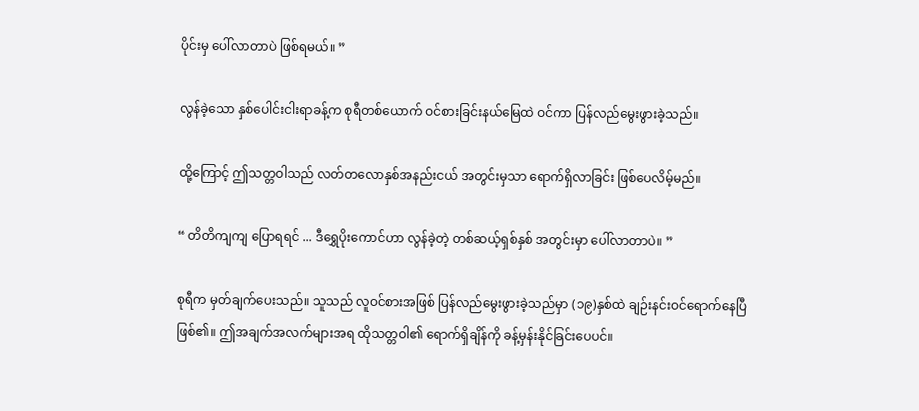ပိုင်းမှ ပေါ်လာတာပဲ ဖြစ်ရမယ်။ ”

လွန်ခဲ့သော နှစ်ပေါင်းငါးရာခန့်က စုရီတစ်ယောက် ဝင်စားခြင်းနယ်မြေထဲ ဝင်ကာ ပြန်လည်မွေးဖွားခဲ့သည်။

ထို့ကြောင့် ဤသတ္တဝါသည် လတ်တလောနှစ်အနည်းငယ် အတွင်းမှသာ ရောက်ရှိလာခြင်း ဖြစ်ပေလိမ့်မည်။

“ တိတိကျကျ ပြောရရင် ... ဒီရွှေပိုးကောင်ဟာ လွန်ခဲ့တဲ့ တစ်ဆယ့်ရှစ်နှစ် အတွင်းမှာ ပေါ်လာတာပဲ။ ”

စုရီက မှတ်ချက်ပေးသည်။ သူသည် လူဝင်စားအဖြစ် ပြန်လည်မွေးဖွားခဲ့သည်မှာ (၁၉)နှစ်ထဲ ချဉ်းနင်းဝင်ရောက်နေပြီဖြစ်၏။ ဤအချက်အလက်များအရ ထိုသတ္တဝါ၏ ရောက်ရှိချိန်ကို ခန့်မှန်းနိုင်ခြင်းပေပင်။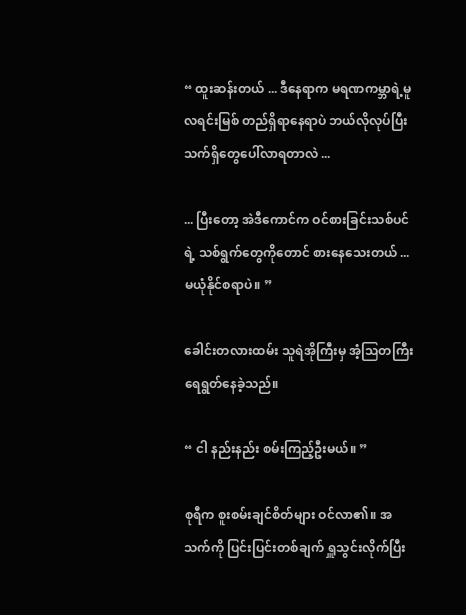“ ထူးဆန်းတယ် ... ဒီနေရာက မရဏကမ္ဘာရဲ့မူလရင်းမြစ် တည်ရှိရာနေရာပဲ ဘယ်လိုလုပ်ပြီး သက်ရှိတွေပေါ်လာရတာလဲ ...

... ပြီးတော့ အဲဒီကောင်က ဝင်စားခြင်းသစ်ပင်ရဲ့ သစ်ရွက်တွေကိုတောင် စားနေသေးတယ် ... မယုံနိုင်စရာပဲ။ ”

ခေါင်းတလားထမ်း သူရဲအိုကြီးမှ အံ့ဩတကြီး ရေရွတ်နေခဲ့သည်။

“ ငါ နည်းနည်း စမ်းကြည့်ဦးမယ်။ ”

စုရီက စူးစမ်းချင်စိတ်များ ဝင်လာ၏။ အသက်ကို ပြင်းပြင်းတစ်ချက် ရှူသွင်းလိုက်ပြီး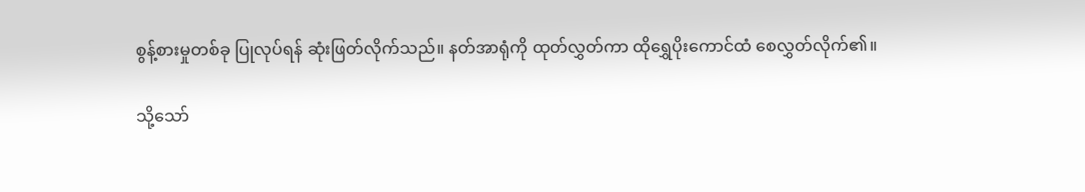စွန့်စားမှုတစ်ခု ပြုလုပ်ရန် ဆုံးဖြတ်လိုက်သည်။ နတ်အာရုံကို ထုတ်လွှတ်ကာ ထိုရွှေပိုးကောင်ထံ စေလွှတ်လိုက်၏။

သို့သော်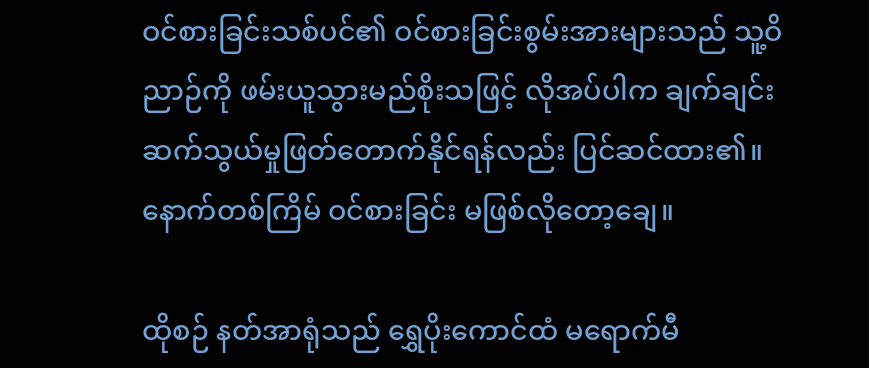ဝင်စားခြင်းသစ်ပင်၏ ဝင်စားခြင်းစွမ်းအားများသည် သူ့ဝိညာဉ်ကို ဖမ်းယူသွားမည်စိုးသဖြင့် လိုအပ်ပါက ချက်ချင်း ဆက်သွယ်မှုဖြတ်တောက်နိုင်ရန်လည်း ပြင်ဆင်ထား၏။ နောက်တစ်ကြိမ် ဝင်စားခြင်း မဖြစ်လိုတော့ချေ။

ထိုစဉ် နတ်အာရုံသည် ရွှေပိုးကောင်ထံ မရောက်မီ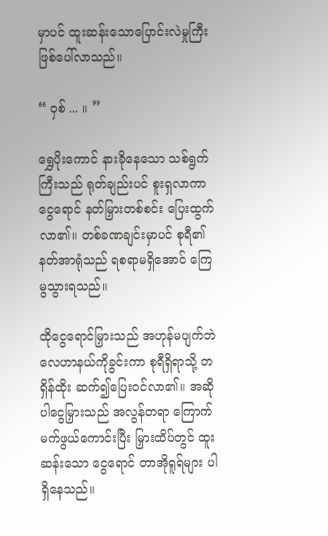မှာပင် ထူးဆန်းသောပြောင်းလဲမှုကြီး ဖြစ်ပေါ်လာသည်။

“ ဝှစ် ... ။ ”

ရွှေပိုးကောင် နားခိုနေသော သစ်ရွက်ကြီးသည် ရုတ်ချည်းပင် စူးရှလာကာ ငွေရောင် နတ်မြှားတစ်စင်း ပြေးထွက်လာ၏။ တစ်ခဏချင်းမှာပင် စုရီ၏နတ်အာရုံသည် ရစရာမရှိအောင် ကြေမွသွားရသည်။

ထိုငွေရောင်မြှားသည် အဟုန်မပျက်ဘဲ လေဟာနယ်ကိုခွင်းကာ စုရီရှိရာသို့ တရှိန်ထိုး ဆက်၍ပြေးဝင်လာ၏။ အဆိုပါငွေမြှားသည် အလွန်တရာ ကြောက်မက်ဖွယ်ကောင်းပြီး မြှားထိပ်တွင် ထူးဆန်းသော ငွေရောင် တာအိုရူရ်များ ပါရှိနေသည်။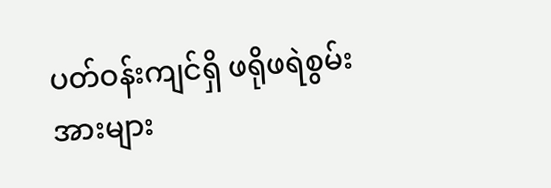ပတ်ဝန်းကျင်ရှိ ဖရိုဖရဲစွမ်းအားများ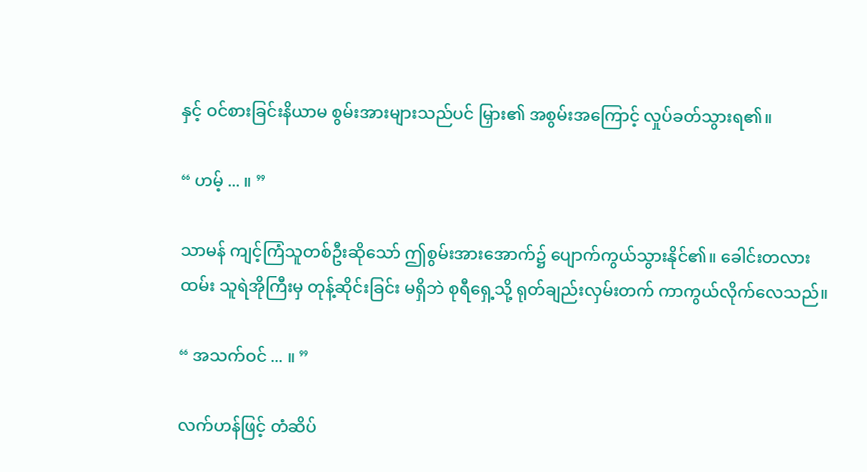နှင့် ဝင်စားခြင်းနိယာမ စွမ်းအားများသည်ပင် မြှား၏ အစွမ်းအကြောင့် လှုပ်ခတ်သွားရ၏။

“ ဟမ့် ... ။ ”

သာမန် ကျင့်ကြံသူတစ်ဦးဆိုသော် ဤစွမ်းအားအောက်၌ ပျောက်ကွယ်သွားနိုင်၏။ ခေါင်းတလားထမ်း သူရဲအိုကြီးမှ တုန့်ဆိုင်းခြင်း မရှိဘဲ စုရီရှေ့သို့ ရုတ်ချည်းလှမ်းတက် ကာကွယ်လိုက်လေသည်။

“ အသက်ဝင် ... ။ ”

လက်ဟန်ဖြင့် တံဆိပ်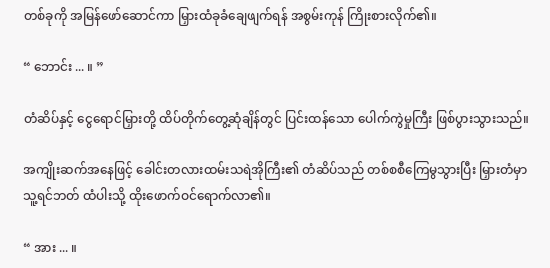တစ်ခုကို အမြန်ဖော်ဆောင်ကာ မြှားထံခုခံချေဖျက်ရန် အစွမ်းကုန် ကြိုးစားလိုက်၏။

“ ဘောင်း ... ။ ”

တံဆိပ်နှင့် ငွေရောင်မြှားတို့ ထိပ်တိုက်တွေ့ဆုံချိန်တွင် ပြင်းထန်သော ပေါက်ကွဲမှုကြီး ဖြစ်ပွားသွားသည်။

အကျိုးဆက်အနေဖြင့် ခေါင်းတလားထမ်းသရဲအိုကြီး၏ တံဆိပ်သည် တစ်စစီကြေမွသွားပြီး မြှားတံမှာ သူ့ရင်ဘတ် ထံပါးသို့ ထိုးဖောက်ဝင်ရောက်လာ၏။

“ အား ... ။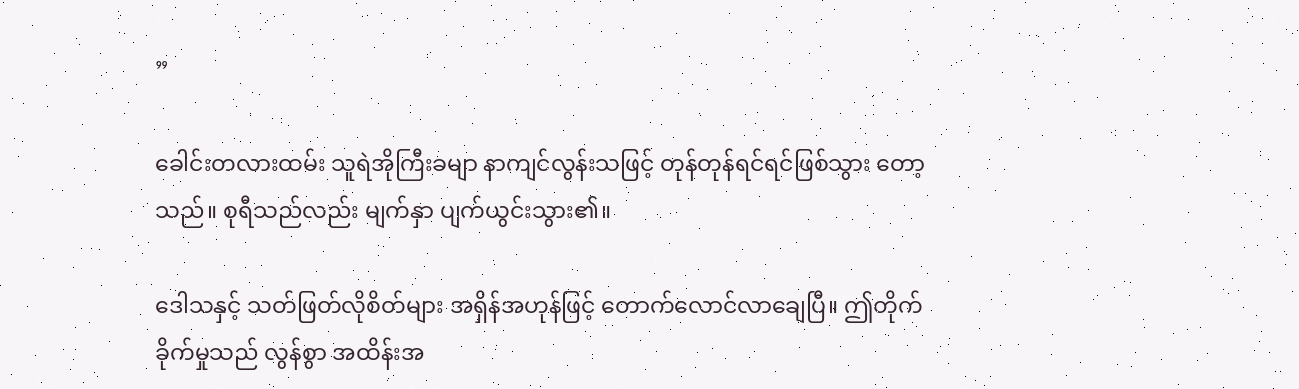”

ခေါင်းတလားထမ်း သူရဲအိုကြီးခမျာ နာကျင်လွန်းသဖြင့် တုန်တုန်ရင်ရင်ဖြစ်သွား တော့သည်။ စုရီသည်လည်း မျက်နှာ ပျက်ယွင်းသွား၏။

ဒေါသနှင့် သတ်ဖြတ်လိုစိတ်များ အရှိန်အဟုန်ဖြင့် တောက်လောင်လာချေပြီ။ ဤတိုက်ခိုက်မှုသည် လွန်စွာ အထိန်းအ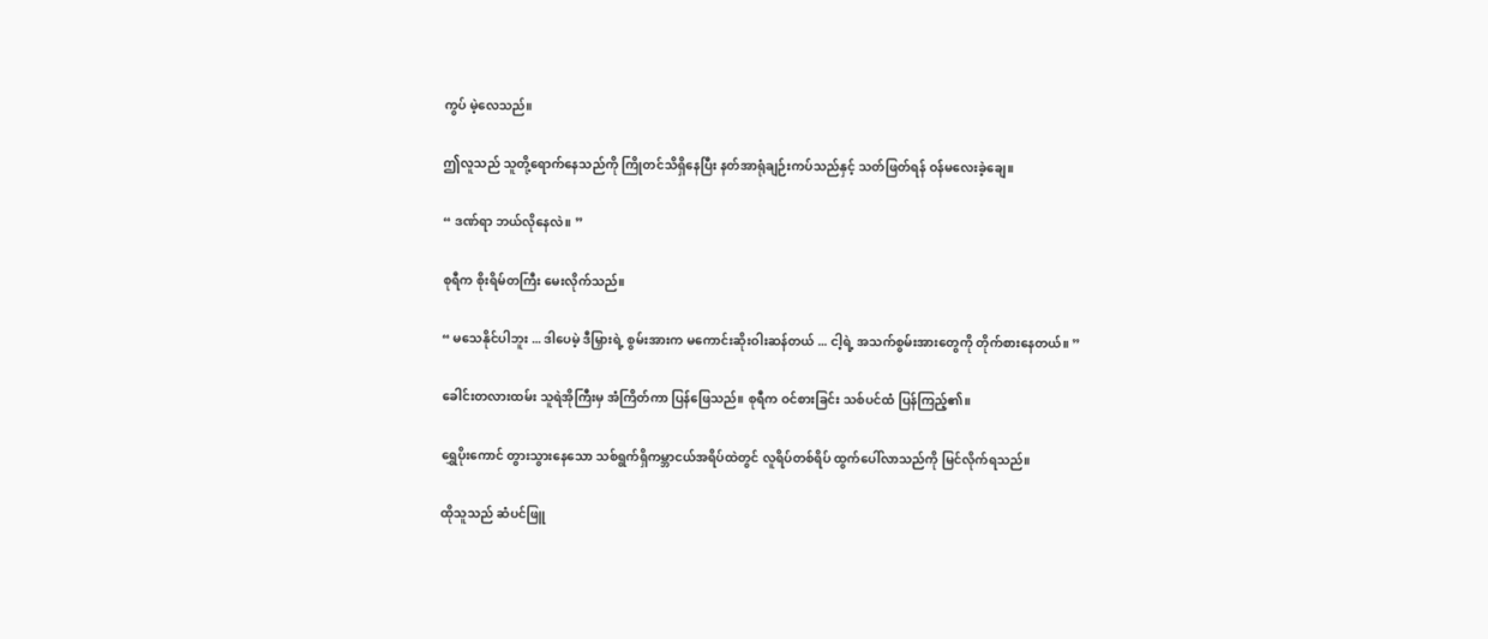ကွပ် မဲ့လေသည်။

ဤလူသည် သူတို့ရောက်နေသည်ကို ကြိုတင်သိရှိနေပြီး နတ်အာရုံချဉ်းကပ်သည်နှင့် သတ်ဖြတ်ရန် ဝန်မလေးခဲ့ချေ။

“ ဒဏ်ရာ ဘယ်လိုနေလဲ။ ”

စုရီက စိုးရိမ်တကြီး မေးလိုက်သည်။

“ မသေနိုင်ပါဘူး ... ဒါပေမဲ့ ဒီမြှားရဲ့ စွမ်းအားက မကောင်းဆိုးဝါးဆန်တယ် ... ငါ့ရဲ့ အသက်စွမ်းအားတွေကို တိုက်စားနေတယ်။ ”

ခေါင်းတလားထမ်း သူရဲအိုကြီးမှ အံကြိတ်ကာ ပြန်ဖြေသည်။ စုရီက ဝင်စားခြင်း သစ်ပင်ထံ ပြန်ကြည့်၏။

ရွှေပိုးကောင် တွားသွားနေသော သစ်ရွက်ရှိကမ္ဘာငယ်အရိပ်ထဲတွင် လူရိပ်တစ်ရိပ် ထွက်ပေါ်လာသည်ကို မြင်လိုက်ရသည်။

ထိုသူသည် ဆံပင်ဖြူ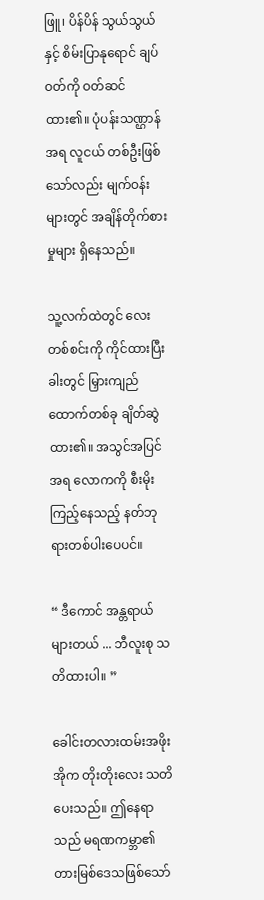ဖြူ၊ ပိန်ပိန် သွယ်သွယ်နှင့် စိမ်းပြာနုရောင် ချပ်ဝတ်ကို ဝတ်ဆင်ထား၏။ ပုံပန်းသဏ္ဌာန်အရ လူငယ် တစ်ဦးဖြစ်သော်လည်း မျက်ဝန်းများတွင် အချိန်တိုက်စားမှုများ ရှိနေသည်။

သူ့လက်ထဲတွင် လေးတစ်စင်းကို ကိုင်ထားပြီး ခါးတွင် မြှားကျည်ထောက်တစ်ခု ချိတ်ဆွဲထား၏။ အသွင်အပြင်အရ လောကကို စီးမိုးကြည့်နေသည့် နတ်ဘုရားတစ်ပါးပေပင်။

“ ဒီကောင် အန္တရာယ်များတယ် ... ဘီလူးစု သတိထားပါ။ ”

ခေါင်းတလားထမ်းအဖိုးအိုက တိုးတိုးလေး သတိပေးသည်။ ဤနေရာသည် မရဏကမ္ဘာ၏ တားမြစ်ဒေသဖြစ်သော်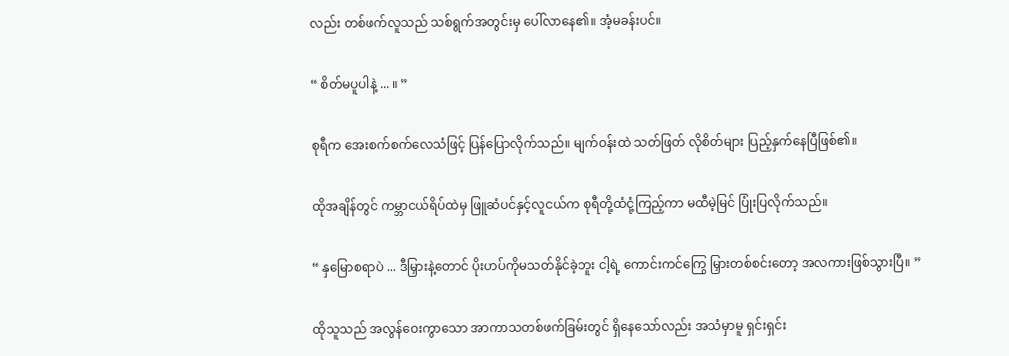လည်း တစ်ဖက်လူသည် သစ်ရွက်အတွင်းမှ ပေါ်လာနေ၏။ အံ့မခန်းပင်။

“ စိတ်မပူပါနဲ့ ... ။ ”

စုရီက အေးစက်စက်လေသံဖြင့် ပြန်ပြောလိုက်သည်။ မျက်ဝန်းထဲ သတ်ဖြတ် လိုစိတ်များ ပြည့်နှက်နေပြီဖြစ်၏။

ထိုအချိန်တွင် ကမ္ဘာငယ်ရိပ်ထဲမှ ဖြူဆံပင်နှင့်လူငယ်က စုရီတို့ထံငုံ့ကြည့်ကာ မထီမဲ့မြင် ပြုံးပြလိုက်သည်။

“ နှမြောစရာပဲ ... ဒီမြှားနဲ့တောင် ပိုးဟပ်ကိုမသတ်နိုင်ခဲ့ဘူး ငါ့ရဲ့ ကောင်းကင်ကြွေ မြှားတစ်စင်းတော့ အလကားဖြစ်သွားပြီ။ ”

ထိုသူသည် အလွန်ဝေးကွာသော အာကာသတစ်ဖက်ခြမ်းတွင် ရှိနေသော်လည်း အသံမှာမူ ရှင်းရှင်း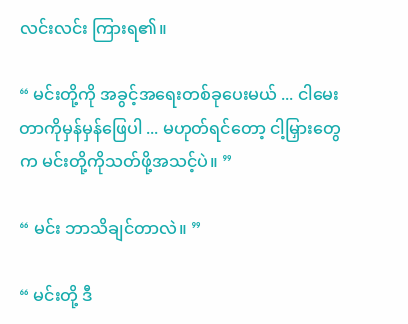လင်းလင်း ကြားရ၏။

“ မင်းတို့ကို အခွင့်အရေးတစ်ခုပေးမယ် ... ငါမေးတာကိုမှန်မှန်ဖြေပါ ... မဟုတ်ရင်တော့ ငါ့မြှားတွေက မင်းတို့ကိုသတ်ဖို့အသင့်ပဲ။ ”

“ မင်း ဘာသိချင်တာလဲ။ ”

“ မင်းတို့ ဒီ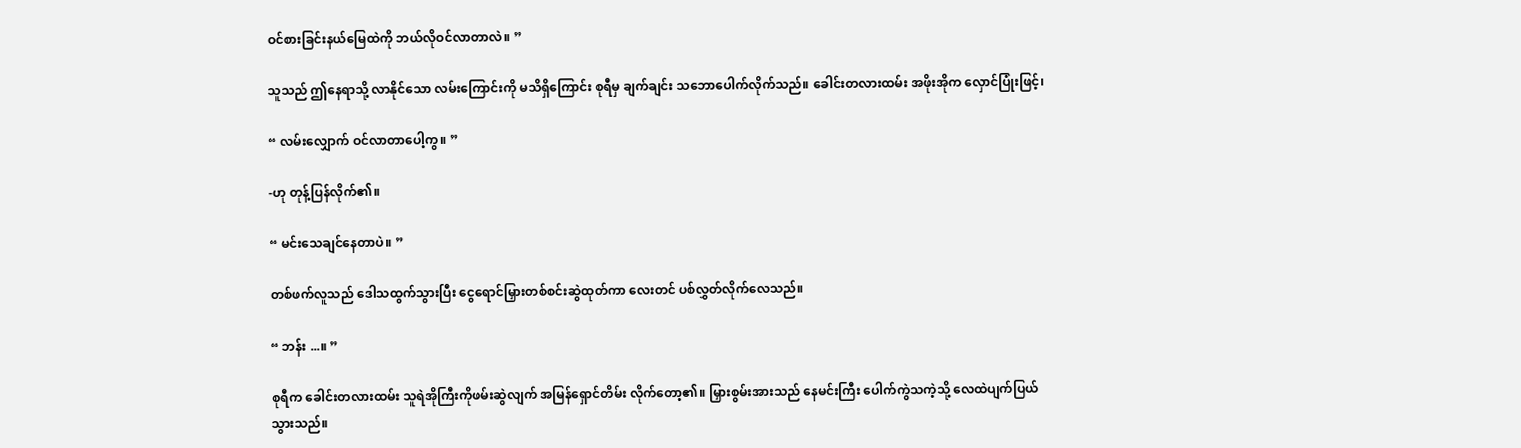ဝင်စားခြင်းနယ်မြေထဲကို ဘယ်လိုဝင်လာတာလဲ။ ”

သူသည် ဤနေရာသို့ လာနိုင်သော လမ်းကြောင်းကို မသိရှိကြောင်း စုရီမှ ချက်ချင်း သဘောပေါက်လိုက်သည်။ ခေါင်းတလားထမ်း အဖိုးအိုက လှောင်ပြုံးဖြင့်၊

“ လမ်းလျှောက် ဝင်လာတာပေါ့ကွ။ ”

-ဟု တုန့်ပြန်လိုက်၏။

“ မင်းသေချင်နေတာပဲ။ ”

တစ်ဖက်လူသည် ဒေါသထွက်သွားပြီး ငွေရောင်မြှားတစ်စင်းဆွဲထုတ်ကာ လေးတင် ပစ်လွှတ်လိုက်လေသည်။

“ ဘန်း ...။ ”

စုရီက ခေါင်းတလားထမ်း သူရဲအိုကြီးကိုဖမ်းဆွဲလျက် အမြန်ရှောင်တိမ်း လိုက်တော့၏။ မြှားစွမ်းအားသည် နေမင်းကြီး ပေါက်ကွဲသကဲ့သို့ လေထဲပျက်ပြယ်သွားသည်။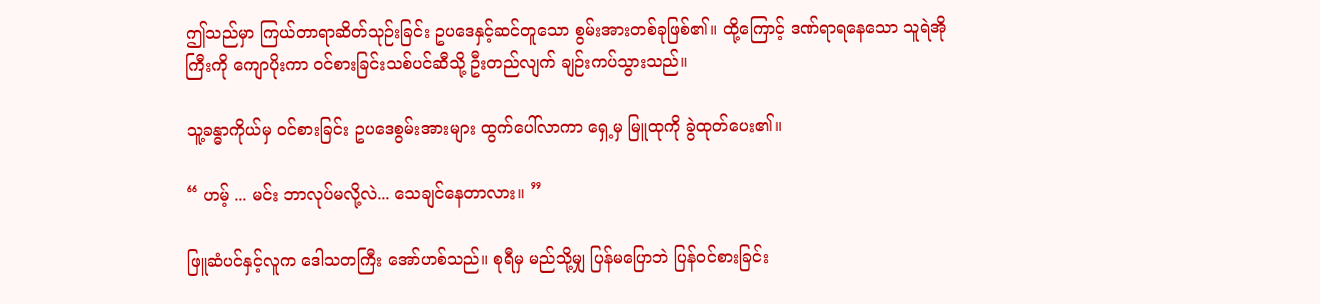ဤသည်မှာ ကြယ်တာရာဆိတ်သုဉ်းခြင်း ဥပဒေနှင့်ဆင်တူသော စွမ်းအားတစ်ခုဖြစ်၏။ ထို့ကြောင့် ဒဏ်ရာရနေသော သူရဲအိုကြီးကို ကျောပိုးကာ ဝင်စားခြင်းသစ်ပင်ဆီသို့ ဦးတည်လျက် ချဉ်းကပ်သွားသည်။

သူ့ခန္ဓာကိုယ်မှ ဝင်စားခြင်း ဥပဒေစွမ်းအားများ ထွက်ပေါ်လာကာ ရှေ့မှ မြူထုကို ခွဲထုတ်ပေး၏။

“ ဟမ့် ... မင်း ဘာလုပ်မလို့လဲ... သေချင်နေတာလား။ ”

ဖြူဆံပင်နှင့်လူက ဒေါသတကြီး အော်ဟစ်သည်။ စုရီမှ မည်သို့မျှ ပြန်မပြောဘဲ ပြန်ဝင်စားခြင်း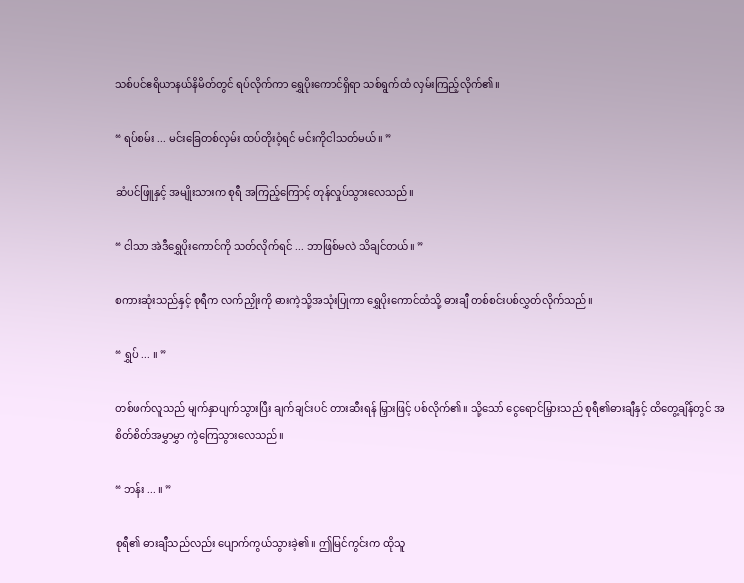သစ်ပင်ဧရိယာနယ်နိမိတ်တွင် ရပ်လိုက်ကာ ရွှေပိုးကောင်ရှိရာ သစ်ရွက်ထံ လှမ်းကြည့်လိုက်၏။

“ ရပ်စမ်း ... မင်းခြေတစ်လှမ်း ထပ်တိုးဝံ့ရင် မင်းကိုငါသတ်မယ်။ ”

ဆံပင်ဖြူနှင့် အမျိုးသားက စုရီ အကြည့်ကြောင့် တုန်လှုပ်သွားလေသည်။

“ ငါသာ အဲဒီရွှေပိုးကောင်ကို သတ်လိုက်ရင် ... ဘာဖြစ်မလဲ သိချင်တယ်။ ”

စကားဆုံးသည်နှင့် စုရီက လက်ညှိုးကို ဓားကဲ့သို့အသုံးပြုကာ ရွှေပိုးကောင်ထံသို့ ဓားချီ တစ်စင်းပစ်လွှတ်လိုက်သည်။

“ ရွှပ် ... ။ ”

တစ်ဖက်လူသည် မျက်နှာပျက်သွားပြီး ချက်ချင်းပင် တားဆီးရန် မြှားဖြင့် ပစ်လိုက်၏။ သို့သော် ငွေရောင်မြှားသည် စုရီ၏ဓားချီနှင့် ထိတွေ့ချိန်တွင် အစိတ်စိတ်အမွှာမွှာ ကွဲကြေသွားလေသည်။

“ ဘန်း ... ။ ”

စုရီ၏ ဓားချီသည်လည်း ပျောက်ကွယ်သွားခဲ့၏။ ဤမြင်ကွင်းက ထိုသူ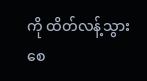ကို ထိတ်လန့်သွားစေ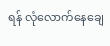ရန် လုံလောက်နေချေ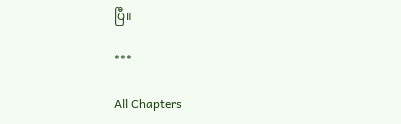ပြီ။

***

All Chapters